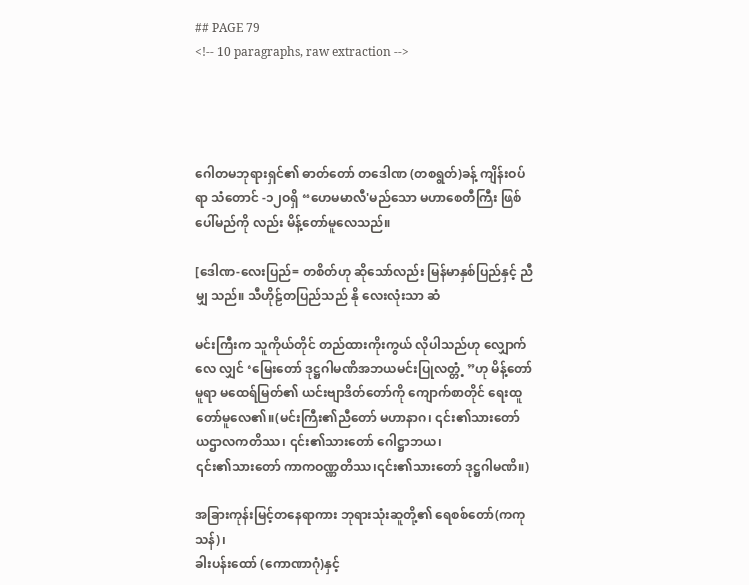## PAGE 79
<!-- 10 paragraphs, raw extraction -->




ဂေါတမဘုရားရှင်၏ ဓာတ်တော် တဒေါဏ (တစရွတ်)ခန့် ကျိန်းဝပ်ရာ သံတောင် -၁၂ဝရှိ “ဟေမမာလီ'မည်သော မဟာစေတီကြီး ဖြစ်ပေါ်မည်ကို လည်း မိန့်တော်မူလေသည်။

[ဒေါဏ-လေးပြည်= တစိတ်ဟု ဆိုသော်လည်း မြန်မာနှစ်ပြည်နှင့် ညီမျှ သည်။ သီဟိုဠ်တပြည်သည် နို လေးလုံးသာ ဆံ

မင်းကြီးက သူကိုယ်တိုင် တည်ထားကိုးကွယ် လိုပါသည်ဟု လျှောက်လေ လျှင် ‘မြေးတော် ဒုဋ္ဌဂါမဏိအဘယမင်းပြုလတ္တံ့ ”ဟု မိန့်တော်မူရာ မထေရ်မြတ်၏ ယင်းဗျာဒိတ်တော်ကို ကျောက်စာတိုင် ရေးထူတော်မူလေ၏။(မင်းကြီး၏ညီတော် မဟာနာဂ၊ ၎င်း၏သားတော် ယဌာလကတိဿ၊ ၎င်း၏သားတော် ဂေါဋ္ဌာဘယ၊
၎င်း၏သားတော် ကာကဝဏ္ဏတိဿ၊၎င်း၏သားတော် ဒုဋ္ဌဂါမဏိ။)

အခြားကုန်းမြင့်တနေရာကား ဘုရားသုံးဆူတို့၏ ရေစစ်တော်(ကကုသန်)၊
ခါးပန်းထော် (ကောဏာဂုံ)နှင့်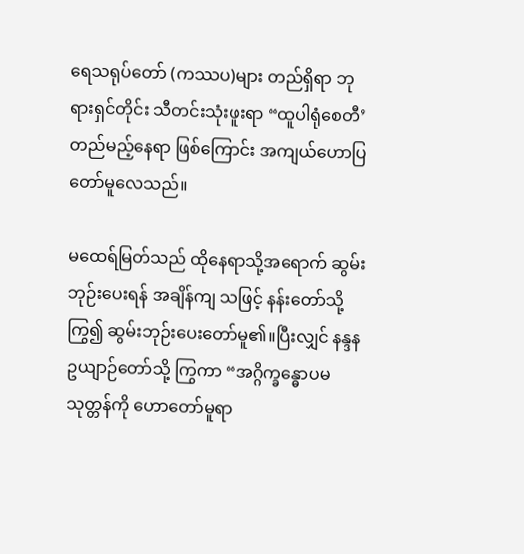ရေသရုပ်တော် (ကဿပ)များ တည်ရှိရာ ဘုရားရှင်တိုင်း သီတင်းသုံးဖူးရာ “ထူပါရုံစေတီ’ တည်မည့်နေရာ ဖြစ်ကြောင်း အကျယ်ဟောပြတော်မူလေသည်။

မထေရ်မြတ်သည် ထိုနေရာသို့အရောက် ဆွမ်းဘုဉ်းပေးရန် အချိန်ကျ သဖြင့် နန်းတော်သို့ကြွ၍ ဆွမ်းဘုဉ်းပေးတော်မူ၏။ပြီးလျှင် နန္ဒနဥယျာဉ်တော်သို့ ကြွကာ “အဂ္ဂိက္ခန္ဓောပမသုတ္တန်ကို ဟောတော်မူရာ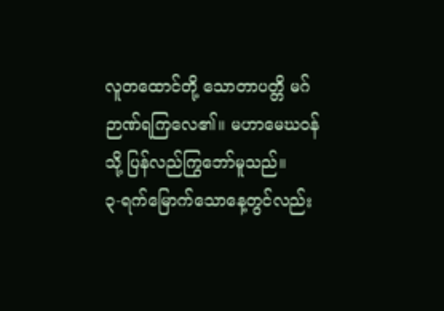လူတထောင်တို့ သောတာပတ္တိ မဂ်ဉာဏ်ရကြလေ၏။ မဟာမေဃဝန်သို့ ပြန်လည်ကြွဘော်မူသည်။
၃-ရက်မြောက်သောနေ့တွင်လည်း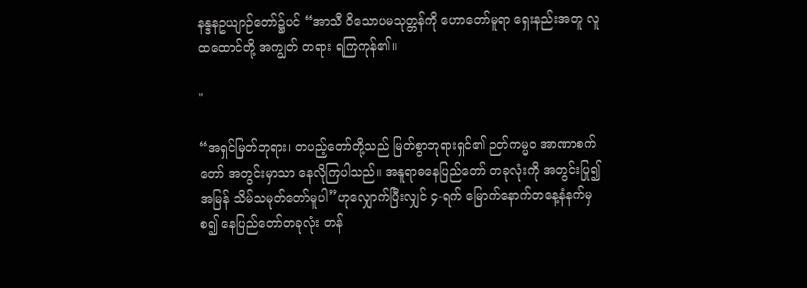နန္ဒနဥယျာဉ်တော်၌ပင် “အာသီ ဝိသောပမသုတ္တန်ကို ဟောတော်မူရာ ရှေးနည်းအတူ လူထထောင်တို့ အကျွတ် တရား ရကြကုန်၏။

"

“အရှင်မြတ်ဘုရား၊ တပည့်တော်တို့သည် မြတ်စွာဘုရားရှင်၏ ဉတ်ကမ္မဝ အာဏာစက်တော် အတွင်းမှာသာ နေလိုကြပါသည်။ အနူရာဓနေပြည်တော် တခုလုံးကို အတွင်းပြု၍ အမြန် သိမ်သမုတ်တော်မူပါ”ဟုလျှောက်ပြီးလျှင် ၄-ရက် မြောက်နောက်တနေ့နံနက်မှစ၍ နေပြည်တော်တခုလုံး တန်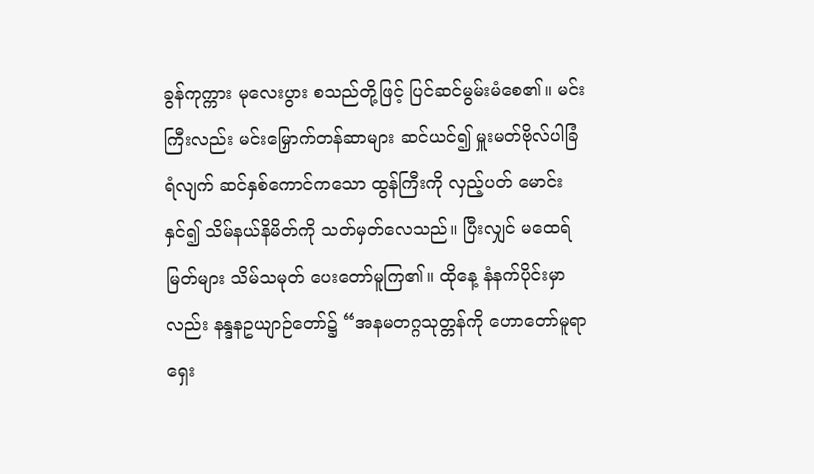ခွန်ကုက္ကား မုလေးပွား စသည်တို့ဖြင့် ပြင်ဆင်မွမ်းမံစေ၏။ မင်းကြီးလည်း မင်းမြှောက်တန်ဆာများ ဆင်ယင်၍ မှူးမတ်ဗိုလ်ပါခြံရံလျက် ဆင်နှစ်ကောင်ကသော ထွန်ကြီးကို လှည့်ပတ် မောင်းနှင်၍ သိမ်နယ်နိမိတ်ကို သတ်မှတ်လေသည်။ ပြီးလျှင် မထေရ်မြတ်များ သိမ်သမုတ် ပေးတော်မူကြ၏။ ထိုနေ့ နံနက်ပိုင်းမှာလည်း နန္ဒနဥယျာဉ်တော်၌ “အနမတဂ္ဂသုတ္တန်ကို ဟောတော်မူရာ ရှေး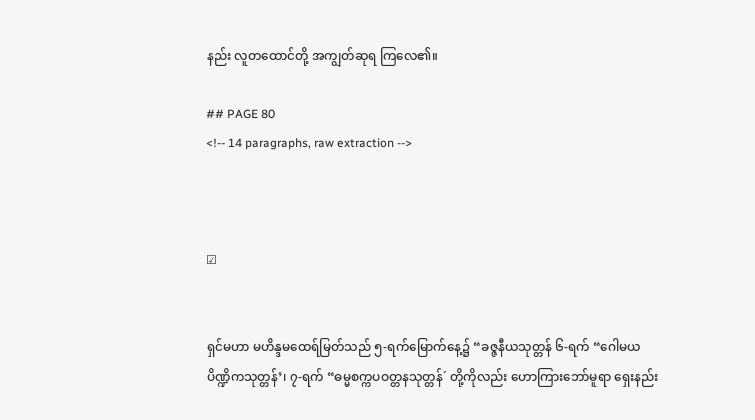နည်း လူတထောင်တို့ အကျွတ်ဆုရ ကြလေ၏။

## PAGE 80
<!-- 14 paragraphs, raw extraction -->



☑


ရှင်မဟာ မဟိန္ဒမထေရ်မြတ်သည် ၅-ရက်မြောက်နေ့၌ “ခဇ္ဇနီယသုတ္တန် ၆-ရက် “ဂေါမယပိဏ္ဍိကသုတ္တန်’၊ ၇-ရက် “ဓမ္မစက္ကပဝတ္တနသုတ္တန်´ တို့ကိုလည်း ဟောကြားဘော်မူရာ ရှေးနည်း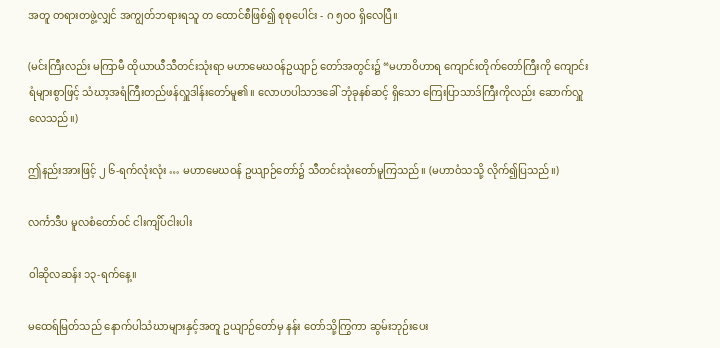အတူ တရားတဖွဲ့လျှင် အကျွတ်ဘရားရသူ တ ထောင်စီဖြစ်၍ စုစုပေါင်း - ဂ ၅ဝဝ ရှိလေပြီ။

(မင်းကြီးလည်း မကြာမီ ထိုယာယီသီတင်းသုံးရာ မဟာမေဃဝန်ဥယျာဉ် တော်အတွင်း၌ “မဟာဝိဟာရ ကျောင်းတိုက်တော်ကြီးကို ကျောင်းရံများစွာဖြင့် သံဃာ့အရံကြီးတည်ဖန်လှူဒါန်းတော်မူ၏။ လောဟပါသာဒခေါ် ဘုံခုနစ်ဆင့် ရှိသော ကြေးပြာသာဒ်ကြီးကိုလည်း ဆောက်လှူလေသည်။)

ဤနည်းအားဖြင့် ၂ ၆-ရက်လုံးလုံး … မဟာမေဃဝန် ဥယျာဉ်တော်၌ သီတင်းသုံးတော်မူကြသည်။ (မဟာဝံသသို့ လိုက်၍ပြသည်။)

လင်္ကာဒီပ မူလစံတော်ဝင် ငါးကျိပ်ငါးပါး

ဝါဆိုလဆန်း ၁၃-ရက်နေ့။

မထေရ်မြတ်သည် နောက်ပါသံဃာများနှင့်အတူ ဥယျာဉ်တော်မှ နန်း တော်သို့ကြွကာ ဆွမ်းဘုဉ်းပေး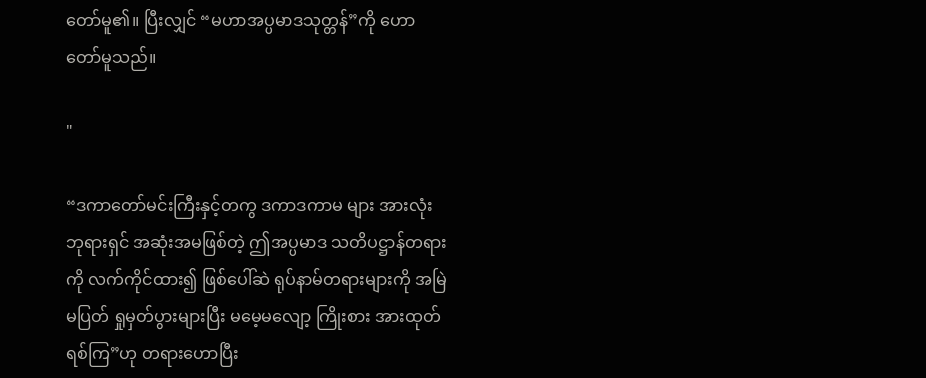တော်မူ၏။ ပြီးလျှင် “မဟာအပ္ပမာဒသုတ္တန်”ကို ဟောတော်မူသည်။

"

“ဒကာတော်မင်းကြီးနှင့်တကွ ဒကာဒကာမ များ အားလုံး ဘုရားရှင် အဆုံးအမဖြစ်တဲ့ ဤအပ္ပမာဒ သတိပဋ္ဌာန်တရားကို လက်ကိုင်ထား၍ ဖြစ်ပေါ်ဆဲ ရုပ်နာမ်တရားများကို အမြဲမပြတ် ရှုမှတ်ပွားများပြီး မမေ့မလျော့ ကြိုးစား အားထုတ်ရစ်ကြ”ဟု တရားဟောပြီး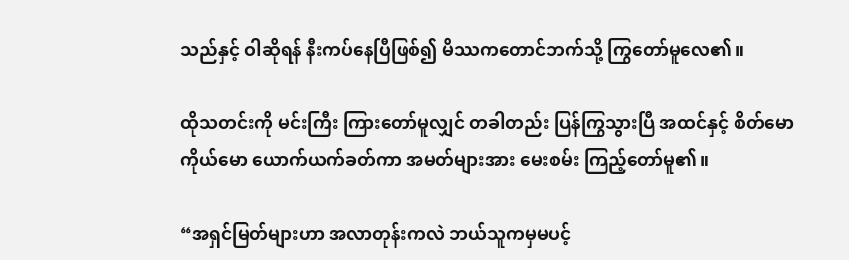သည်နှင့် ဝါဆိုရန် နီးကပ်နေပြီဖြစ်၍ မိဿကတောင်ဘက်သို့ ကြွတော်မူလေ၏။

ထိုသတင်းကို မင်းကြီး ကြားတော်မူလျှင် တခါတည်း ပြန်ကြွသွားပြီ အထင်နှင့် စိတ်မောကိုယ်မော ယောက်ယက်ခတ်ကာ အမတ်များအား မေးစမ်း ကြည့်တော်မူ၏။

“အရှင်မြတ်များဟာ အလာတုန်းကလဲ ဘယ်သူကမှမပင့်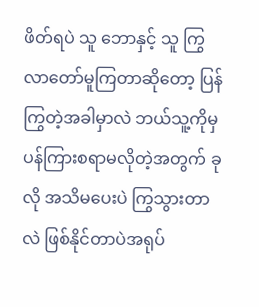ဖိတ်ရပဲ သူ ဘောနှင့် သူ ကြွလာတော်မူကြတာဆိုတော့ ပြန်ကြွတဲ့အခါမှာလဲ ဘယ်သူ့ကိုမှ ပန်ကြားစရာမလိုတဲ့အတွက် ခုလို အသိမပေးပဲ ကြွသွားတာလဲ ဖြစ်နိုင်တာပဲအရုပ်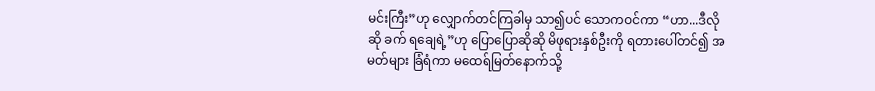မင်းကြီး”ဟု လျှောက်တင်ကြခါမှ သာ၍ပင် သောကဝင်ကာ “ဟာ...ဒီလိုဆို ခက် ရချေရဲ့”ဟု ပြောပြောဆိုဆို မိဖုရားနှစ်ဦးကို ရတားပေါ်တင်၍ အမတ်များ ခြံရံကာ မထေရ်မြတ်နောက်သို့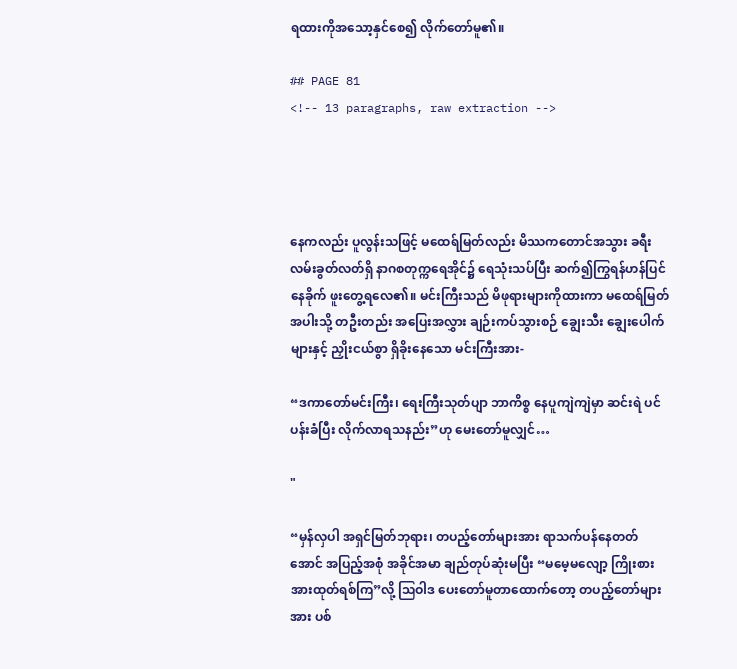ရထားကိုအသော့နှင်စေ၍ လိုက်တော်မူ၏။

## PAGE 81
<!-- 13 paragraphs, raw extraction -->




နေကလည်း ပူလွန်းသဖြင့် မထေရ်မြတ်လည်း မိဿကတောင်အသွား ခရီး လမ်းခွတ်လတ်ရှိ နာဂစတုက္ကရေအိုင်၌ ရေသုံးသပ်ပြီး ဆက်၍ကြွရန်ဟန်ပြင်နေခိုက် ဖူးတွေ့ရလေ၏။ မင်းကြီးသည် မိဖုရားများကိုထားကာ မထေရ်မြတ်အပါးသို့ တဦးတည်း အပြေးအလွှား ချဉ်းကပ်သွားစဉ် ချွေးသီး ချွေးပေါက်များနှင့် ညှိုးငယ်စွာ ရှိခိုးနေသော မင်းကြီးအား-

“ဒကာတော်မင်းကြီး၊ ရေးကြီးသုတ်ပျာ ဘာကိစ္စ နေပူကျဲကျဲမှာ ဆင်းရဲ ပင်ပန်းခံပြီး လိုက်လာရသနည်း”ဟု မေးတော်မူလျှင်…

"

“မှန်လှပါ အရှင်မြတ်ဘုရား၊ တပည့်တော်များအား ရာသက်ပန်နေတတ် အောင် အပြည့်အစုံ အခိုင်အမာ ချည်တုပ်ဆုံးမပြီး “မမေ့မလျော့ ကြိုးစား အားထုတ်ရစ်ကြ”လို့ ဩဝါဒ ပေးတော်မူတာထောက်တော့ တပည့်တော်များ အား ပစ်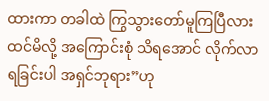ထားကာ တခါထဲ ကြွသွားတော်မူကြပြီလားထင်မိလို့ အကြောင်းစုံ သိရအောင် လိုက်လာရခြင်းပါ အရှင်ဘုရား”ဟု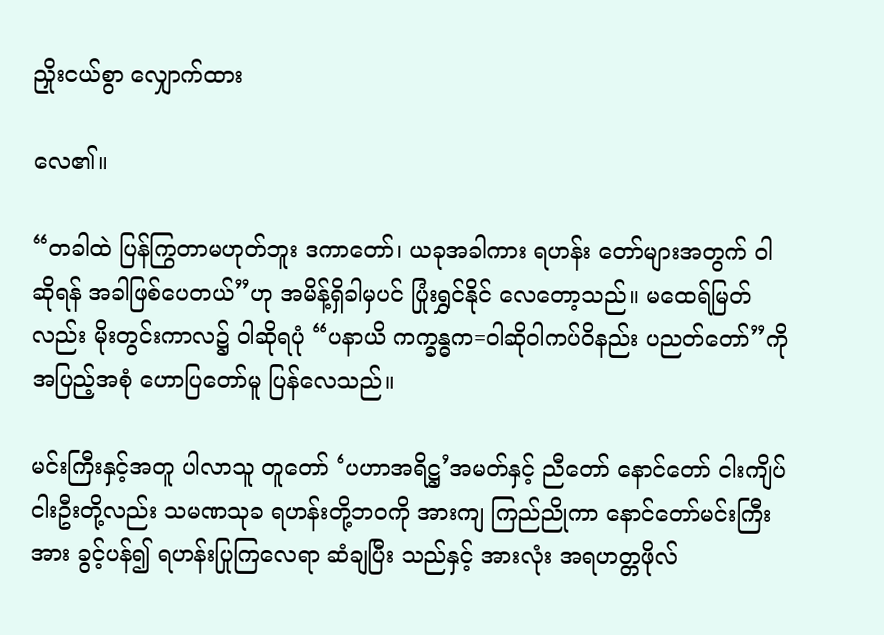ညှိုးငယ်စွာ လျှောက်ထား

လေ၏။

“တခါထဲ ပြန်ကြွတာမဟုတ်ဘူး ဒကာတော်၊ ယခုအခါကား ရဟန်း တော်များအတွက် ဝါဆိုရန် အခါဖြစ်ပေတယ်”ဟု အမိန့်ရှိခါမှပင် ပြုံးရွှင်နိုင် လေတော့သည်။ မထေရ်မြတ်လည်း မိုးတွင်းကာလ၌ ဝါဆိုရပုံ “ပနာယိ ကက္ခန္ဓက=ဝါဆိုဝါကပ်ဝိနည်း ပညတ်တော်”ကို အပြည့်အစုံ ဟောပြတော်မူ ပြန်လေသည်။

မင်းကြီးနှင့်အတူ ပါလာသူ တူတော် ‘ပဟာအရိဋ္ဌ’အမတ်နှင့် ညီတော် နောင်တော် ငါးကျိပ်ငါးဦးတို့လည်း သမဏသုခ ရဟန်းတို့ဘဝကို အားကျ ကြည်ညိုကာ နောင်တော်မင်းကြီးအား ခွင့်ပန်၍ ရဟန်းပြုကြလေရာ ဆံချပြီး သည်နှင့် အားလုံး အရဟတ္တဖိုလ်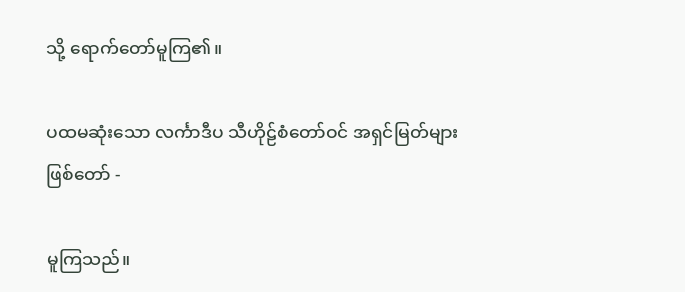သို့ ရောက်တော်မူကြ၏။

ပထမဆုံးသော လင်္ကာဒီပ သီဟိုဠ်စံတော်ဝင် အရှင်မြတ်များ ဖြစ်တော် -

မူကြသည်။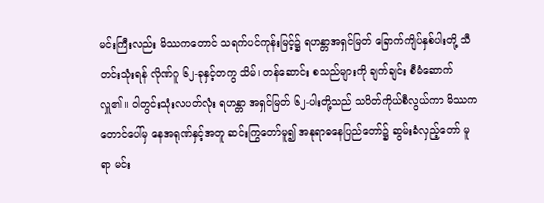မင်းကြီးလည်း မိဿကတောင် သရက်ပင်ကုန်းမြင့်၌ ရဟန္တာအရှင်မြတ် ခြောက်ကျိပ်နှစ်ပါးတို့ သီတင်းသုံးရန် လိုဏ်ဂူ ၆၂-ခုနှင့်တကွ သိမ်၊ တန်ဆောင်း စသည်များကို ချက်ချင်း စီမံဆောက်လှူ၏။ ဝါတွင်းသုံးလပတ်လုံး ရဟန္တာ အရှင်မြတ် ၆၂-ပါးတို့သည် သပိတ်ကိုယ်စီလွယ်ကာ မိဿက တောင်ပေါ်မှ နေအရုဏ်နှင့်အတူ ဆင်းကြွတော်မူ၍ အနုရာဓနေပြည်တော်၌ ဆွမ်းခံလှည့်တော် မူရာ မင်း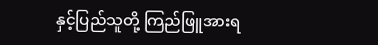နှင့်ပြည်သူတို့ ကြည်ဖြူအားရ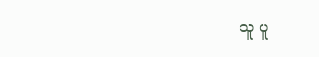သူ ပူ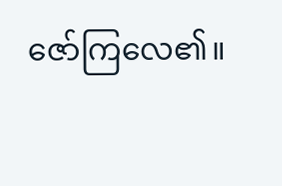ဇော်ကြလေ၏။